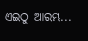ଏଇଠୁ ଆରମ୍ଭ...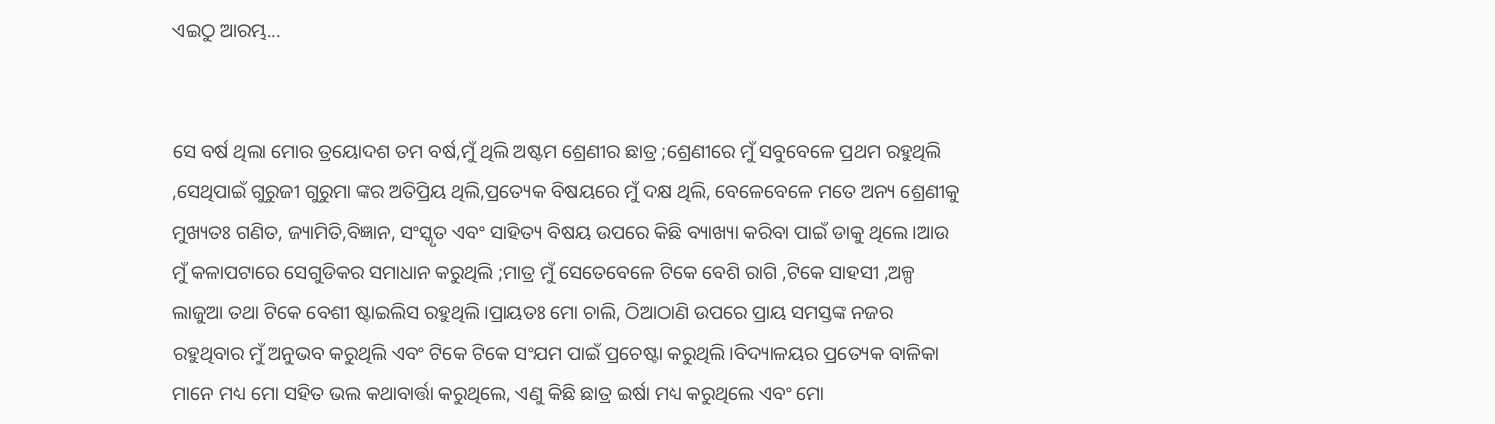ଏଇଠୁ ଆରମ୍ଭ...


ସେ ବର୍ଷ ଥିଲା ମୋର ତ୍ରୟୋଦଶ ତମ ବର୍ଷ,ମୁଁ ଥିଲି ଅଷ୍ଟମ ଶ୍ରେଣୀର ଛାତ୍ର ;ଶ୍ରେଣୀରେ ମୁଁ ସବୁବେଳେ ପ୍ରଥମ ରହୁଥିଲି ,ସେଥିପାଇଁ ଗୁରୁଜୀ ଗୁରୁମା ଙ୍କର ଅତିପ୍ରିୟ ଥିଲି,ପ୍ରତ୍ୟେକ ବିଷୟରେ ମୁଁ ଦକ୍ଷ ଥିଲି, ବେଳେବେଳେ ମତେ ଅନ୍ୟ ଶ୍ରେଣୀକୁ ମୁଖ୍ୟତଃ ଗଣିତ, ଜ୍ୟାମିତି,ବିଜ୍ଞାନ, ସଂସ୍କୃତ ଏବଂ ସାହିତ୍ୟ ବିଷୟ ଉପରେ କିଛି ବ୍ୟାଖ୍ୟା କରିବା ପାଇଁ ଡାକୁ ଥିଲେ।ଆଉ ମୁଁ କଳାପଟାରେ ସେଗୁଡିକର ସମାଧାନ କରୁଥିଲି ;ମାତ୍ର ମୁଁ ସେତେବେଳେ ଟିକେ ବେଶି ରାଗି ,ଟିକେ ସାହସୀ ,ଅଳ୍ପ ଲାଜୁଆ ତଥା ଟିକେ ବେଶୀ ଷ୍ଟାଇଲିସ ରହୁଥିଲି।ପ୍ରାୟତଃ ମୋ ଚାଲି, ଠିଆଠାଣି ଉପରେ ପ୍ରାୟ ସମସ୍ତଙ୍କ ନଜର ରହୁଥିବାର ମୁଁ ଅନୁଭବ କରୁଥିଲି ଏବଂ ଟିକେ ଟିକେ ସଂଯମ ପାଇଁ ପ୍ରଚେଷ୍ଟା କରୁଥିଲି।ବିଦ୍ୟାଳୟର ପ୍ରତ୍ୟେକ ବାଳିକା ମାନେ ମଧ୍ୟ ମୋ ସହିତ ଭଲ କଥାବାର୍ତ୍ତା କରୁଥିଲେ, ଏଣୁ କିଛି ଛାତ୍ର ଇର୍ଷା ମଧ୍ୟ କରୁଥିଲେ ଏବଂ ମୋ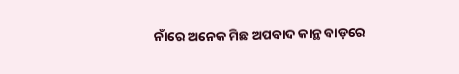ନାଁରେ ଅନେକ ମିଛ ଅପବାଦ କାନ୍ଥ ବାଡ଼ରେ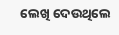ଲେଖି ଦେଉଥିଲେ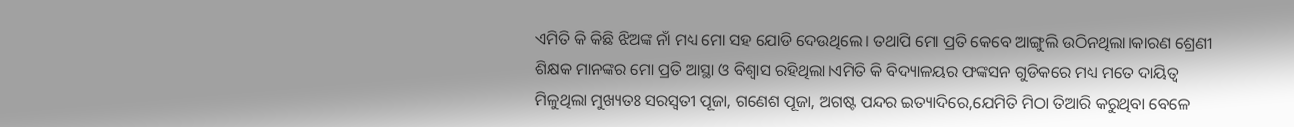ଏମିତି କି କିଛି ଝିଅଙ୍କ ନାଁ ମଧ୍ୟ ମୋ ସହ ଯୋଡି ଦେଉଥିଲେ। ତଥାପି ମୋ ପ୍ରତି କେବେ ଆଙ୍ଗୁଲି ଉଠିନଥିଲା।କାରଣ ଶ୍ରେଣୀ ଶିକ୍ଷକ ମାନଙ୍କର ମୋ ପ୍ରତି ଆସ୍ଥା ଓ ବିଶ୍ୱାସ ରହିଥିଲା।ଏମିତି କି ବିଦ୍ୟାଳୟର ଫଙ୍କସନ ଗୁଡିକରେ ମଧ୍ୟ ମତେ ଦାୟିତ୍ୱ ମିଳୁଥିଲା ମୁଖ୍ୟତଃ ସରସ୍ୱତୀ ପୂଜା, ଗଣେଶ ପୂଜା, ଅଗଷ୍ଟ ପନ୍ଦର ଇତ୍ୟାଦିରେ,ଯେମିତି ମିଠା ତିଆରି କରୁଥିବା ବେଳେ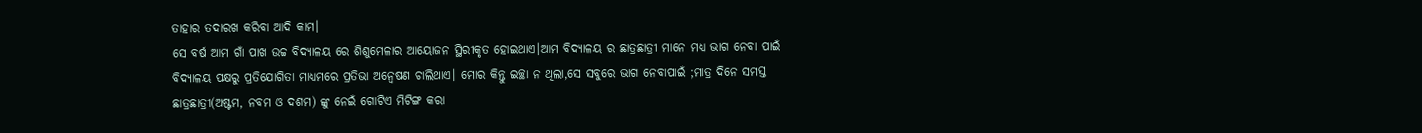ତାହାର ତଦାରଖ କରିବା ଆଦି କାମ।
ସେ ବର୍ଷ ଆମ ଗାଁ ପାଖ ଉଚ୍ଚ ବିଦ୍ୟାଳୟ ରେ ଶିଶୁମେଳାର ଆୟୋଜନ ସ୍ଥିରୀକୃତ ହୋଇଥାଏ।ଆମ ବିଦ୍ୟାଳୟ ର ଛାତ୍ରଛାତ୍ରୀ ମାନେ ମଧ୍ୟ ଭାଗ ନେବା ପାଇଁ ବିଦ୍ୟାଳୟ ପକ୍ଷରୁ ପ୍ରତିଯୋଗିତା ମାଧ୍ୟମରେ ପ୍ରତିଭା ଅନ୍ୱେଷଣ ଚାଲିଥାଏ। ମୋର କିନ୍ତୁ ଇଚ୍ଛା ନ ଥିଲା,ସେ ସବୁରେ ଭାଗ ନେବାପାଇଁ ;ମାତ୍ର ଦିନେ ସମସ୍ତ ଛାତ୍ରଛାତ୍ରୀ(ଅଷ୍ଟମ, ନବମ ଓ ଦଶମ) ଙ୍କୁ ନେଇଁ ଗୋଟିଏ ମିଟିଙ୍ଗ କରା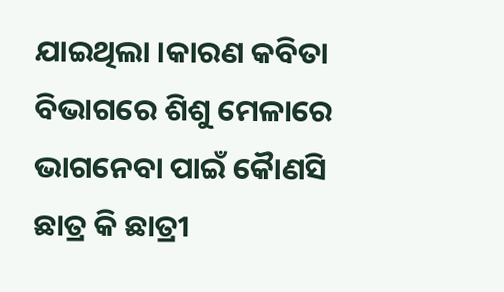ଯାଇଥିଲା ।କାରଣ କବିତା ବିଭାଗରେ ଶିଶୁ ମେଳାରେ ଭାଗନେବା ପାଇଁ କୋୖଣସି ଛାତ୍ର କି ଛାତ୍ରୀ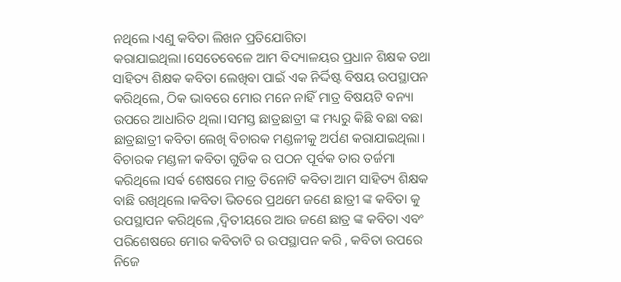ନଥିଲେ।ଏଣୁ କବିତା ଲିଖନ ପ୍ରତିଯୋଗିତା କରାଯାଇଥିଲା।ସେତେବେଳେ ଆମ ବିଦ୍ୟାଳୟର ପ୍ରଧାନ ଶିକ୍ଷକ ତଥା ସାହିତ୍ୟ ଶିକ୍ଷକ କବିତା ଲେଖିବା ପାଇଁ ଏକ ନିର୍ଦ୍ଦିଷ୍ଟ ବିଷୟ ଉପସ୍ଥାପନ କରିଥିଲେ, ଠିକ ଭାବରେ ମୋର ମନେ ନାହିଁ ମାତ୍ର ବିଷୟଟି ବନ୍ୟା ଉପରେ ଆଧାରିତ ଥିଲା।ସମସ୍ତ ଛାତ୍ରଛାତ୍ରୀ ଙ୍କ ମଧ୍ୟରୁ କିଛି ବଛା ବଛା ଛାତ୍ରଛାତ୍ରୀ କବିତା ଲେଖି ବିଚାରକ ମଣ୍ଡଳୀକୁ ଅର୍ପଣ କରାଯାଇଥିଲା। ବିଚାରକ ମଣ୍ଡଳୀ କବିତା ଗୁଡିକ ର ପଠନ ପୂର୍ବକ ତାର ତର୍ଜମା କରିଥିଲେ।ସର୍ଵ ଶେଷରେ ମାତ୍ର ତିନୋଟି କବିତା ଆମ ସାହିତ୍ୟ ଶିକ୍ଷକ ବାଛି ରଖିଥିଲେ।କବିତା ଭିତରେ ପ୍ରଥମେ ଜଣେ ଛାତ୍ରୀ ଙ୍କ କବିତା କୁ ଉପସ୍ଥାପନ କରିଥିଲେ ,ଦ୍ଵିତୀୟରେ ଆଉ ଜଣେ ଛାତ୍ର ଙ୍କ କବିତା ଏବଂ ପରିଶେଷରେ ମୋର କବିତାଟି ର ଉପସ୍ଥାପନ କରି , କବିତା ଉପରେ ନିଜେ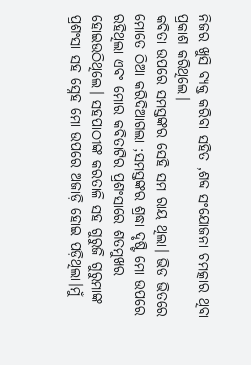ନିଜର ଖୁସି ବ୍ୟକ୍ତ କରିବା ସହିତ ,ଶବ୍ଦ ସଂଯୋଜନା ଚମତ୍କାର ଥିବା ପ୍ରକାଶ କରିଥିଲେ।
କବିତା ଉପରେ ସମସ୍ତଙ୍କର ସେହି ସମ ରାୟ ଥିଲା। ଭିଡ ଭିତରେ ମୋତେ ଠିଆ କରିଦିଆଗଲା ;ସମସ୍ତଙ୍କର ଶ୍ରଦ୍ଧା ଦୃଷ୍ଟି ମୋ ଉପରେ ରହିଥିଲା ଏବଂ ମୋର କବିତାଟିର ପ୍ରଶଂସାରେ ଶତମୁଖର ହୋଇଉଠିଥିଲେ। ସହପାଠୀଙ୍କ କରତାଳି ସହ ଗୁରୁଜି ଗୁରୁମାଙ୍କ ପ୍ରଶଂସା ସହ ସ୍ନେହ ମୋ ଉପରେ ଅଜାଡ଼ି ହୋଇ ପଡ଼ିଥିଲା।ମୁଁ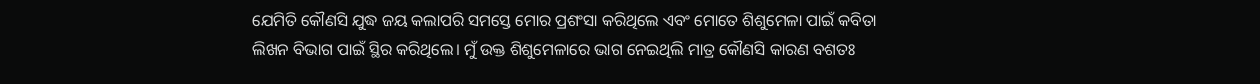ଯେମିତି କୌଣସି ଯୁଦ୍ଧ ଜୟ କଲାପରି ସମସ୍ତେ ମୋର ପ୍ରଶଂସା କରିଥିଲେ ଏବଂ ମୋତେ ଶିଶୁମେଳା ପାଇଁ କବିତା ଲିଖନ ବିଭାଗ ପାଇଁ ସ୍ଥିର କରିଥିଲେ। ମୁଁ ଉକ୍ତ ଶିଶୁମେଳାରେ ଭାଗ ନେଇଥିଲି ମାତ୍ର କୌଣସି କାରଣ ବଶତଃ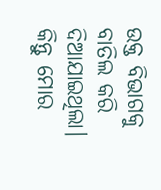ଉକ୍ତ ବିଭାଗକୁ ବାତିଲ କରି ଦିଆଯାଇଥିଲା। କିନ୍ତୁ ମୋର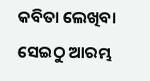କବିତା ଲେଖିବା ସେଇଠୁ ଆରମ୍ଭ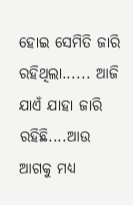ହୋଇ ସେମିତି ଜାରି ରହିଥିଲା...... ଆଜି ଯାଏଁ ଯାହା ଜାରି ରହିଛି....ଆଉ ଆଗକୁ ମଧ୍ୟ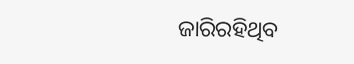ଜାରିରହିଥିବ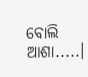ବୋଲି ଆଶା.....।